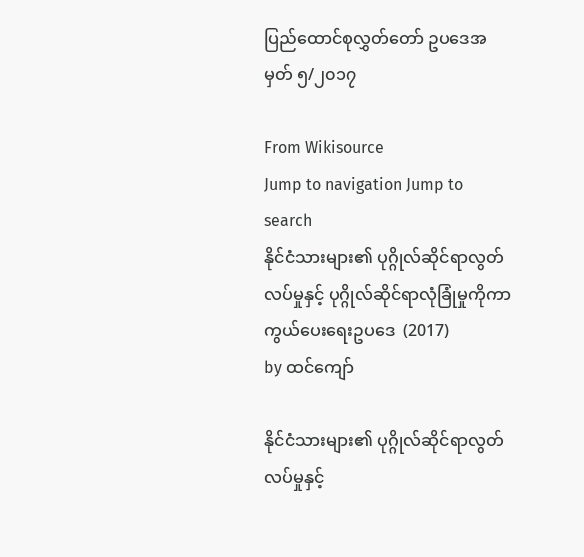ပြည်ထောင်စုလွှတ်တော် ဥပဒေအမှတ် ၅/၂၀၁၇

From Wikisource
Jump to navigation Jump to search
နိုင်ငံသားများ၏ ပုဂ္ဂိုလ်ဆိုင်ရာလွတ်လပ်မှုနှင့် ပုဂ္ဂိုလ်ဆိုင်ရာလုံခြုံမှုကိုကာကွယ်ပေးရေးဥပဒေ  (2017)
by ထင်ကျော်

နိုင်ငံသားများ၏ ပုဂ္ဂိုလ်ဆိုင်ရာလွတ်လပ်မှုနှင့်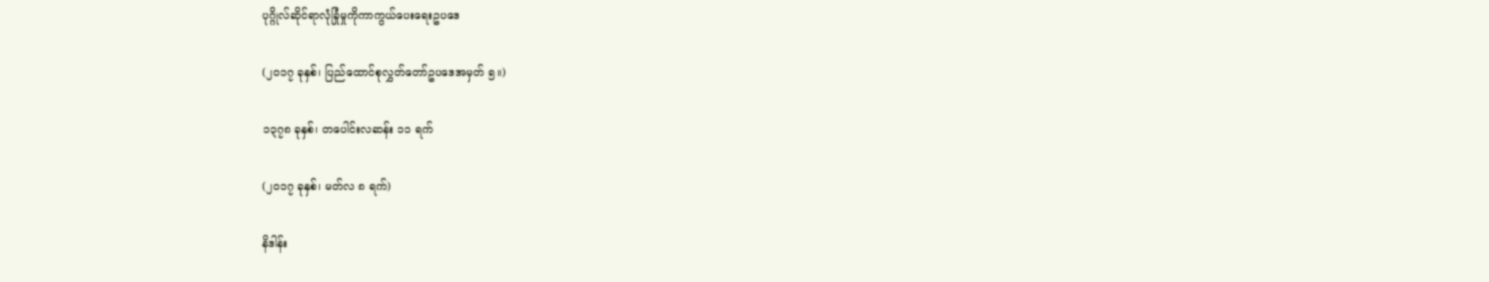ပုဂ္ဂိုလ်ဆိုင်ရာလုံခြုံမှုကိုကာကွယ်ပေးရေးဥပဒေ

(၂၀၁၇ ခုနှစ်၊ ပြည်ထောင်စုလွှတ်တော်ဥပဒေအမှတ် ၅။)

၁၃၇၈ ခုနှစ်၊ တပေါင်းလဆန်း ၁၁ ရက်

(၂၀၁၇ ခုနှစ်၊ မတ်လ ၈ ရက်)

နိဒါန်း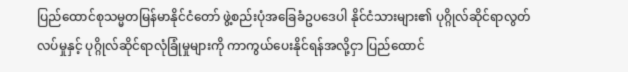ပြည်ထောင်စုသမ္မတမြန်မာနိုင်ငံတော် ဖွဲ့စည်းပုံအခြေခံဥပဒေပါ နိုင်ငံသားများ၏ ပုဂ္ဂိုလ်ဆိုင်ရာလွတ်လပ်မှုနှင့် ပုဂ္ဂိုလ်ဆိုင်ရာလုံခြုံမှုများကို ကာကွယ်ပေးနိုင်ရန်အလို့ငှာ ပြည်ထောင်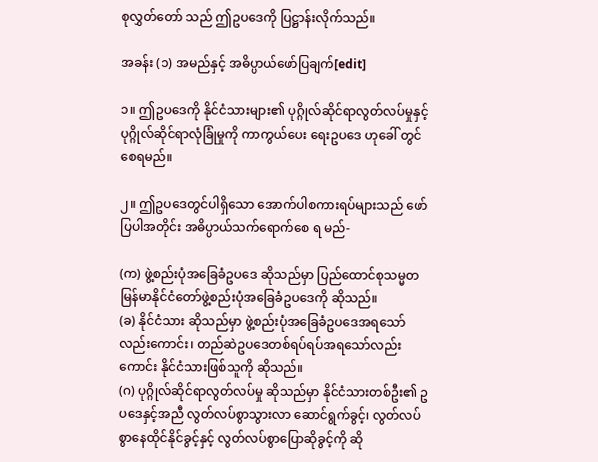စုလွှတ်တော် သည် ဤဥပဒေကို ပြဋ္ဌာန်းလိုက်သည်။

အခန်း (၁) အမည်နှင့် အဓိပ္ပာယ်ဖော်ပြချက်[edit]

၁။ ဤဥပဒေကို နိုင်ငံသားများ၏ ပုဂ္ဂိုလ်ဆိုင်ရာလွတ်လပ်မှုနှင့်ပုဂ္ဂိုလ်ဆိုင်ရာလုံခြုံမှုကို ကာကွယ်ပေး ရေးဥပဒေ ဟုခေါ် တွင်စေရမည်။

၂။ ဤဥပဒေတွင်ပါရှိသော အောက်ပါစကားရပ်များသည် ဖော်ပြပါအတိုင်း အဓိပ္ပာယ်သက်ရောက်စေ ရ မည်-

(က) ဖွဲ့စည်းပုံအခြေခံဥပဒေ ဆိုသည်မှာ ပြည်ထောင်စုသမ္မတမြန်မာနိုင်ငံတော်ဖွဲ့စည်းပုံအခြေခံဥပဒေကို ဆိုသည်။
(ခ) နိုင်ငံသား ဆိုသည်မှာ ဖွဲ့စည်းပုံအခြေခံဥပဒေအရသော်လည်းကောင်း၊ တည်ဆဲဥပဒေတစ်ရပ်ရပ်အရသော်လည်းကောင်း နိုင်ငံသားဖြစ်သူကို ဆိုသည်။
(ဂ) ပုဂ္ဂိုလ်ဆိုင်ရာလွတ်လပ်မှု ဆိုသည်မှာ နိုင်ငံသားတစ်ဦး၏ ဥပဒေနှင့်အညီ လွတ်လပ်စွာသွားလာ ဆောင်ရွက်ခွင့်၊ လွတ်လပ်စွာနေထိုင်နိုင်ခွင့်နှင့် လွတ်လပ်စွာပြောဆိုခွင့်ကို ဆို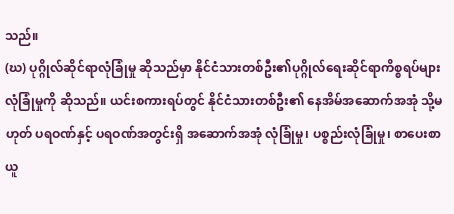သည်။
(ဃ) ပုဂ္ဂိုလ်ဆိုင်ရာလုံခြုံမှု ဆိုသည်မှာ နိုင်ငံသားတစ်ဦး၏ပုဂ္ဂိုလ်ရေးဆိုင်ရာကိစ္စရပ်များ လုံခြုံမှုကို ဆိုသည်။ ယင်းစကားရပ်တွင် နိုင်ငံသားတစ်ဦး၏ နေအိမ်အဆောက်အအုံ သို့မဟုတ် ပရဝဏ်နှင့် ပရဝဏ်အတွင်းရှိ အဆောက်အအုံ လုံခြုံမှု၊ ပစ္စည်းလုံခြုံမှု၊ စာပေးစာယူ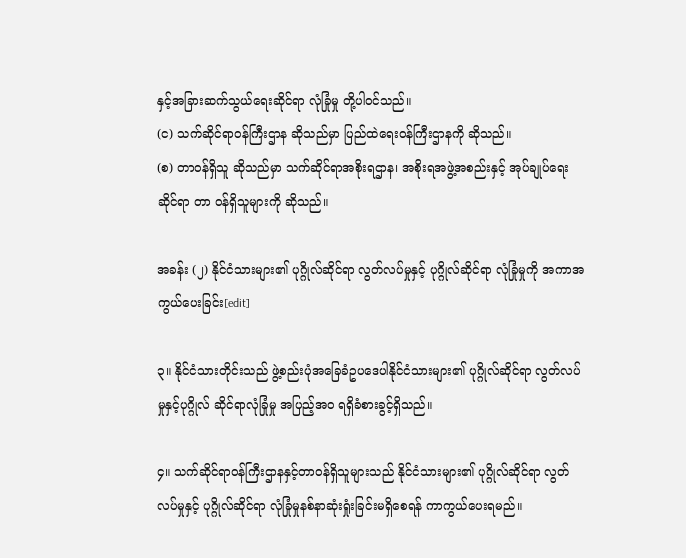နှင့်အခြားဆက်သွယ်ရေးဆိုင်ရာ လုံခြုံမှု တို့ပါဝင်သည်။
(င) သက်ဆိုင်ရာဝန်ကြီးဌာန ဆိုသည်မှာ ပြည်ထဲရေးဝန်ကြီးဌာနကို ဆိုသည်။
(စ) တာဝန်ရှိသူ ဆိုသည်မှာ သက်ဆိုင်ရာအစိုးရဌာန၊ အစိုးရအဖွဲ့အစည်းနှင့် အုပ်ချုပ်ရေးဆိုင်ရာ တာ ဝန်ရှိသူများကို ဆိုသည်။

အခန်း (၂) နိုင်ငံသားများ၏ ပုဂ္ဂိုလ်ဆိုင်ရာ လွတ်လပ်မှုနှင့် ပုဂ္ဂိုလ်ဆိုင်ရာ လုံခြုံမှုကို အကာအကွယ်ပေးခြင်း[edit]

၃။ နိုင်ငံသားတိုင်းသည် ဖွဲ့စည်းပုံအခြေခံဥပဒေပါနိုင်ငံသားများ၏ ပုဂ္ဂိုလ်ဆိုင်ရာ လွတ်လပ်မှုနှင့်ပုဂ္ဂိုလ် ဆိုင်ရာလုံခြုံမှု အပြည့်အဝ ရရှိခံစားခွင့်ရှိသည်။

၄။ သက်ဆိုင်ရာဝန်ကြီးဌာနနှင့်တာဝန်ရှိသူများသည် နိုင်ငံသားများ၏ ပုဂ္ဂိုလ်ဆိုင်ရာ လွတ်လပ်မှုနှင့် ပုဂ္ဂိုလ်ဆိုင်ရာ လုံခြုံမှုနစ်နာဆုံးရှုံးခြင်းမရှိစေရန် ကာကွယ်ပေးရမည်။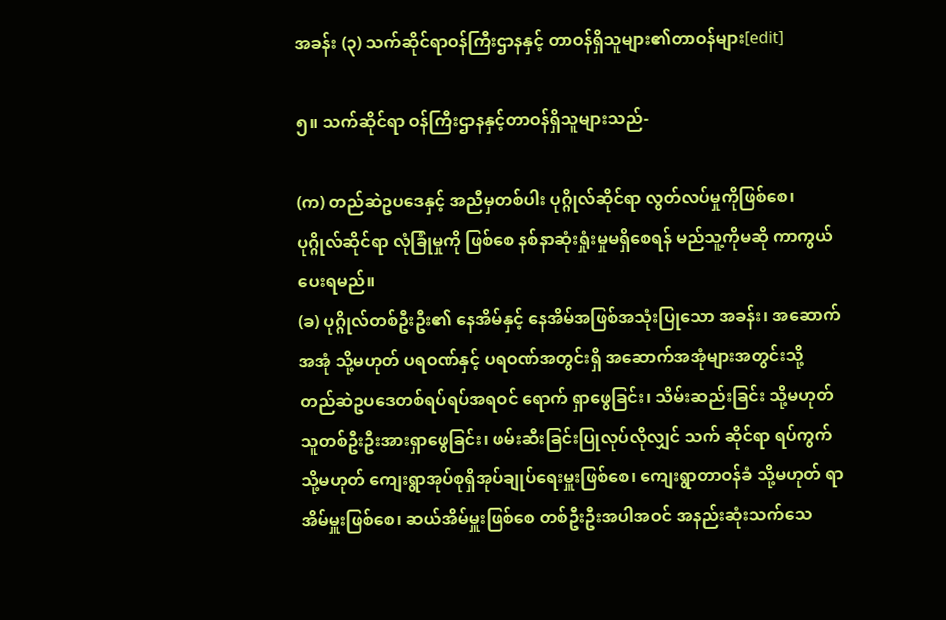အခန်း (၃) သက်ဆိုင်ရာဝန်ကြီးဌာနနှင့် တာဝန်ရှိသူများ၏တာဝန်များ[edit]

၅။ သက်ဆိုင်ရာ ဝန်ကြီးဌာနနှင့်တာဝန်ရှိသူများသည်-

(က) တည်ဆဲဥပဒေနှင့် အညီမှတစ်ပါး ပုဂ္ဂိုလ်ဆိုင်ရာ လွတ်လပ်မှုကိုဖြစ်စေ၊ ပုဂ္ဂိုလ်ဆိုင်ရာ လုံခြုံမှုကို ဖြစ်စေ နစ်နာဆုံးရှုံးမှုမရှိစေရန် မည်သူ့ကိုမဆို ကာကွယ်ပေးရမည်။
(ခ) ပုဂ္ဂိုလ်တစ်ဦးဦး၏ နေအိမ်နှင့် နေအိမ်အဖြစ်အသုံးပြုသော အခန်း၊ အဆောက်အအုံ သို့မဟုတ် ပရဝဏ်နှင့် ပရဝဏ်အတွင်းရှိ အဆောက်အအုံများအတွင်းသို့ တည်ဆဲဥပဒေတစ်ရပ်ရပ်အရဝင် ရောက် ရှာဖွေခြင်း၊ သိမ်းဆည်းခြင်း သို့မဟုတ် သူတစ်ဦးဦးအားရှာဖွေခြင်း၊ ဖမ်းဆီးခြင်းပြုလုပ်လိုလျှင် သက် ဆိုင်ရာ ရပ်ကွက် သို့မဟုတ် ကျေးရွာအုပ်စုရှိအုပ်ချုပ်ရေးမှူးဖြစ်စေ၊ ကျေးရွာတာဝန်ခံ သို့မဟုတ် ရာ အိမ်မှူးဖြစ်စေ၊ ဆယ်အိမ်မှူးဖြစ်စေ တစ်ဦးဦးအပါအဝင် အနည်းဆုံးသက်သေ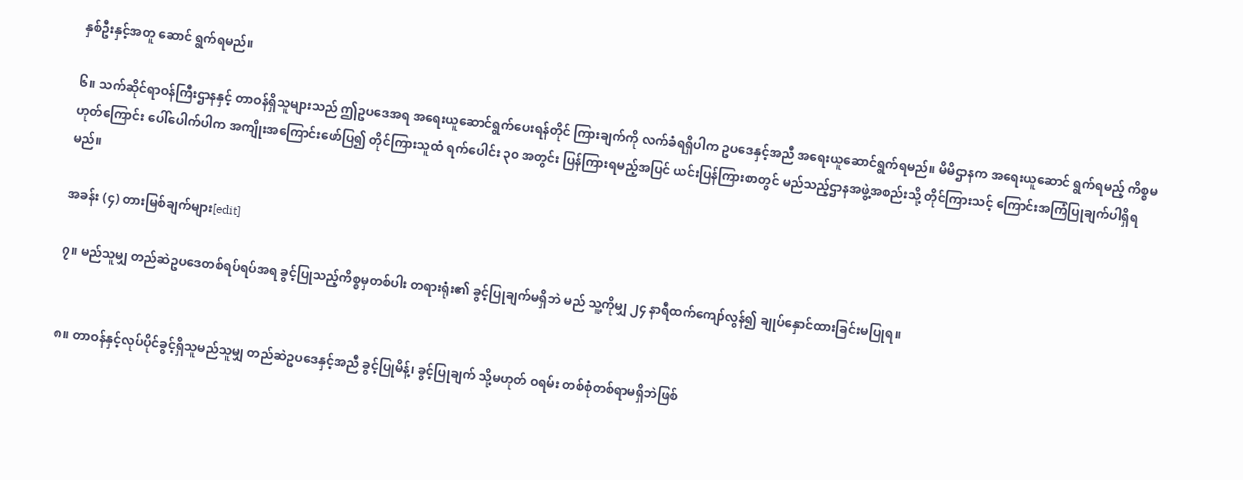နှစ်ဦးနှင့်အတူ ဆောင် ရွက်ရမည်။

၆။ သက်ဆိုင်ရာဝန်ကြီးဌာနနှင့် တာဝန်ရှိသူများသည် ဤဥပဒေအရ အရေးယူဆောင်ရွက်ပေးရန်တိုင် ကြားချက်ကို လက်ခံရရှိပါက ဥပဒေနှင့်အညီ အရေးယူဆောင်ရွက်ရမည်။ မိမိဌာနက အရေးယူဆောင် ရွက်ရမည့် ကိစ္စမဟုတ်ကြောင်း ပေါ်ပေါက်ပါက အကျိုးအကြောင်းဖော်ပြ၍ တိုင်ကြားသူထံ ရက်ပေါင်း ၃၀ အတွင်း ပြန်ကြားရမည့်အပြင် ယင်းပြန်ကြားစာတွင် မည်သည့်ဌာနအဖွဲ့အစည်းသို့ တိုင်ကြားသင့် ကြောင်းအကြံပြုချက်ပါရှိရမည်။

အခန်း (၄) တားမြစ်ချက်များ[edit]

၇။ မည်သူမျှ တည်ဆဲဥပဒေတစ်ရပ်ရပ်အရ ခွင့်ပြုသည့်ကိစ္စမှတစ်ပါး တရားရုံး၏ ခွင့်ပြုချက်မရှိဘဲ မည် သူ့ကိုမျှ ၂၄ နာရီထက်ကျော်လွန်၍ ချုပ်နှောင်ထားခြင်းမပြုရ။


၈။ တာဝန်နှင့်လုပ်ပိုင်ခွင့်ရှိသူမည်သူမျှ တည်ဆဲဥပဒေနှင့်အညီ ခွင့်ပြုမိန့်၊ ခွင့်ပြုချက် သို့မဟုတ် ဝရမ်း တစ်စုံတစ်ရာမရှိဘဲဖြစ်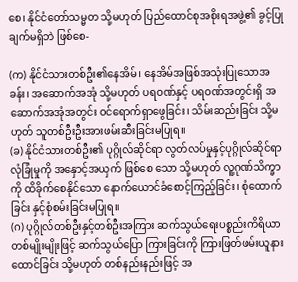စေ၊ နိုင်ငံတော်သမ္မတ သို့မဟုတ် ပြည်ထောင်စုအစိုးရအဖွဲ့၏ ခွင့်ပြုချက်မရှိဘဲ ဖြစ်စေ-

(က) နိုင်ငံသားတစ်ဦး၏နေအိမ်၊ နေအိမ်အဖြစ်အသုံးပြုသောအခန်း၊ အဆောက်အအုံ သို့မဟုတ် ပရဝဏ်နှင့် ပရဝဏ်အတွင်းရှိ အဆောက်အအုံအတွင်း ဝင်ရောက်ရှာဖွေခြင်း၊ သိမ်းဆည်းခြင်း သို့မဟုတ် သူတစ်ဦးဦးအားဖမ်းဆီးခြင်းမပြုရ။
(ခ) နိုင်ငံသားတစ်ဦး၏ ပုဂ္ဂိုလ်ဆိုင်ရာ လွတ်လပ်မှုနှင့်ပုဂ္ဂိုလ်ဆိုင်ရာလုံခြုံမှုကို အနှောင့်အယှက် ဖြစ်စေ သော သို့မဟုတ် လူ့ဂုဏ်သိက္ခာကို ထိခိုက်စေနိုင်သော နောက်ယောင်ခံစောင့်ကြည့်ခြင်း၊ စုံထောက်ခြင်း နှင့်စုံစမ်းခြင်းမပြုရ။
(ဂ) ပုဂ္ဂိုလ်တစ်ဦးနှင့်တစ်ဦးအကြား ဆက်သွယ်ရေးပစ္စည်းကိရိယာတစ်မျိုးမျိုးဖြင့် ဆက်သွယ်ပြော ကြားခြင်းကို ကြားဖြတ်ဖမ်းယူနားထောင်ခြင်း သို့မဟုတ် တစ်နည်းနည်းဖြင့် အ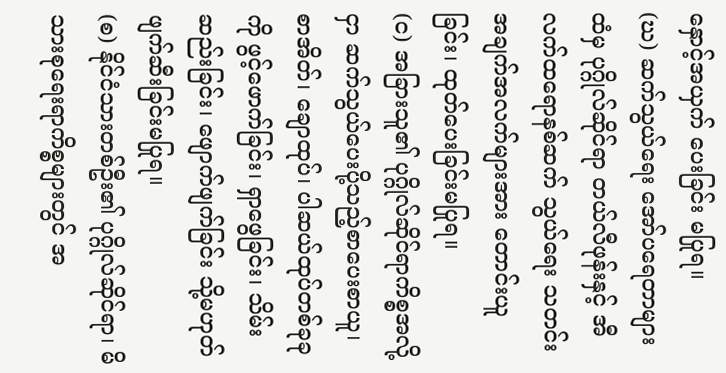နှောင့်အယှက် ပေးခြင်း မပြုရ။
(ဃ) ဆက်သွယ်ရေး အော်ပရေတာများထံမှ ပုဂ္ဂိုလ်ဆိုင်ရာ တယ်လီဖုန်းနှင့် အီလက်ထရောနစ်ဆက် သွယ်ရေး သတင်းအချက်အလက်များအား တောင်းယူခြင်း၊ ထုတ်ပေးခြင်းမပြုရ။
(င) အခြားသူ၏ ပုဂ္ဂိုလ်ဆိုင်ရာကိစ္စအလို့ငှာ ဆက်သွယ်ပေးပို့သည့်စာပေးစာယူ၊ စာအိတ်၊ ချောထုပ်၊ ပါဆယ်ထုပ်တစ်ခုခုကို ဖွင့်ဖောက်ခြင်း၊ ရှာဖွေခြင်း၊ သိမ်းဆည်းခြင်း၊ ဖျောက်ဖျက်ခြင်း သို့မဟုတ် ဖျက်ဆီးခြင်းမပြုရ။
(စ) နိုင်ငံသားတစ်ဦး၏ ပုဂ္ဂိုလ်ဆိုင်ရာ၊ မိသားစုရေးရာကိစ္စများတွင် အ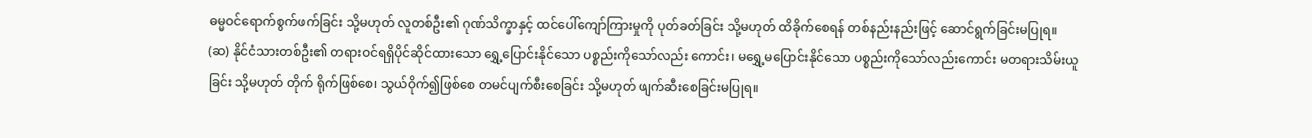ဓမ္မဝင်ရောက်စွက်ဖက်ခြင်း သို့မဟုတ် လူတစ်ဦး၏ ဂုဏ်သိက္ခာနှင့် ထင်ပေါ်ကျော်ကြားမှုကို ပုတ်ခတ်ခြင်း သို့မဟုတ် ထိခိုက်စေရန် တစ်နည်းနည်းဖြင့် ဆောင်ရွက်ခြင်းမပြုရ။
(ဆ) နိုင်ငံသားတစ်ဦး၏ တရားဝင်ရရှိပိုင်ဆိုင်ထားသော ရွှေ့ပြောင်းနိုင်သော ပစ္စည်းကိုသော်လည်း ကောင်း၊ မရွှေ့မပြောင်းနိုင်သော ပစ္စည်းကိုသော်လည်းကောင်း မတရားသိမ်းယူခြင်း သို့မဟုတ် တိုက် ရိုက်ဖြစ်စေ၊ သွယ်ဝိုက်၍ဖြစ်စေ တမင်ပျက်စီးစေခြင်း သို့မဟုတ် ဖျက်ဆီးစေခြင်းမပြုရ။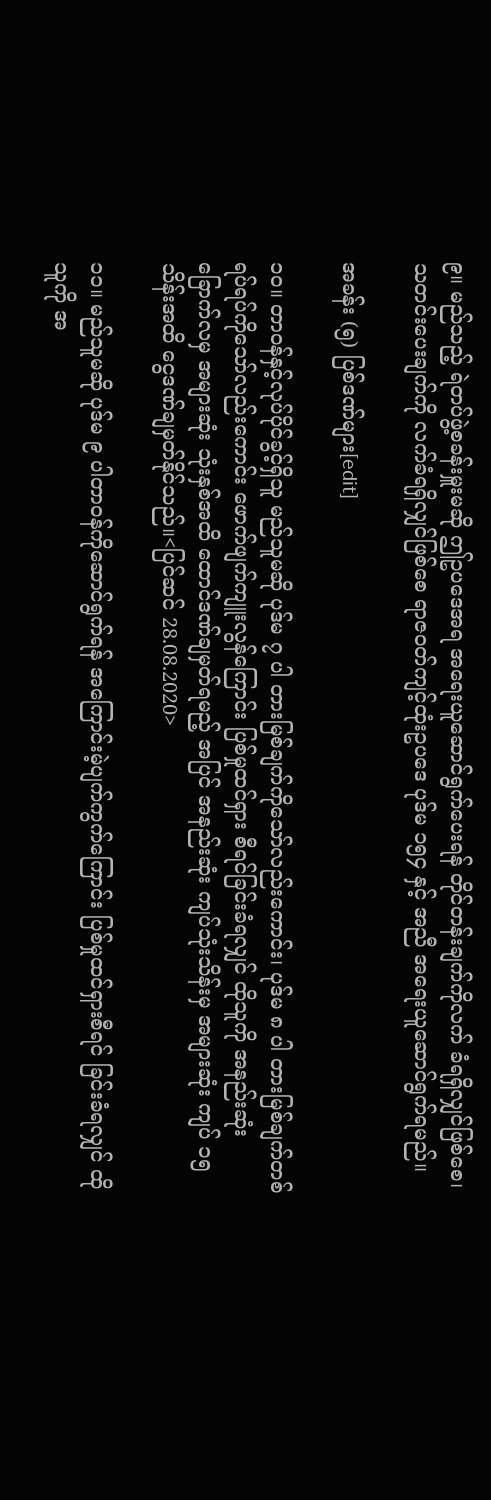၉။ မည်သည့် ရဲတပ်ဖွဲ့စခန်းမှူးမဆို ဤဥပဒေအရ အရေးယူဆောင်ရွက်ပေးရန် တိုင်တန်းချက်ကိုလက် ခံရရှိလျှင်ဖြစ်စေ၊ သတင်းပေးချက်ကို လက်ခံရရှိလျှင်ဖြစ်စေ ရာဇဝတ်ကျင့်ထုံးဥပဒေ ပုဒ်မ ၁၅၄ နှင့် အညီ အရေးယူဆောင်ရွက်ရမည်။

အခန်း (၅) ပြစ်ဒဏ်များ[edit]

၁၀။ တာဝန်နှင့်လုပ်ပိုင်ခွင့်ရှိသူ မည်သူမဆို ပုဒ်မ ၇ ပါ တားမြစ်ချက်ကိုသော်လည်းကောင်း၊ ပုဒ်မ ၈ ပါ တားမြစ်ချက်တစ်ရပ်ရပ်ကိုသော်လည်းကောင်း ဖောက်ဖျက်ကျူးလွန်ကြောင်း ပြစ်မှုထင်ရှား စီရင်ခြင်းခံရလျှင် ထိုသူကို အနည်းဆုံး ခြောက်လမှ အများဆုံး သုံးနှစ်အထိ ထောင်ဒဏ်ချမှတ်ရမည့် အပြင် အနည်းဆုံး ကျပ်သုံးသိန်းမှ အများဆုံး ကျပ် ၁၅ သိန်းအထိ ငွေဒဏ်ချမှတ်နိုင်သည်။<ပြင်ဆင် 28.08.2020>

၁၁။ မည်သူမဆို ပုဒ်မ ၉ ပါတာဝန်ကိုဆောင်ရွက်ရန် အကြောင်းမဲ့ပျက်ကွက်ကြောင်း ပြစ်မှုထင်ရှားစီရင် ခြင်းခံရလျှင် ထိုသူကို အ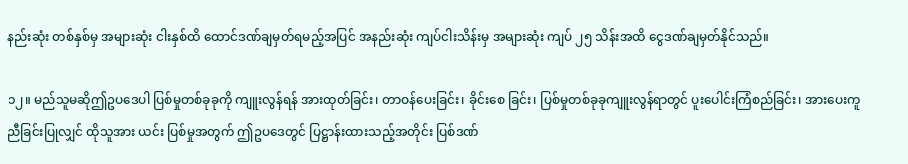နည်းဆုံး တစ်နှစ်မှ အများဆုံး ငါးနှစ်ထိ ထောင်ဒဏ်ချမှတ်ရမည့်အပြင် အနည်းဆုံး ကျပ်ငါးသိန်းမှ အများဆုံး ကျပ် ၂၅ သိန်းအထိ ငွေဒဏ်ချမှတ်နိုင်သည်။

၁၂။ မည်သူမဆိုဤဥပဒေပါ ပြစ်မှုတစ်ခုခုကို ကျူးလွန်ရန် အားထုတ်ခြင်း၊ တာဝန်ပေးခြင်း၊ ခိုင်းစေ ခြင်း၊ ပြစ်မှုတစ်ခုခုကျူးလွန်ရာတွင် ပူးပေါင်းကြံစည်ခြင်း၊ အားပေးကူညီခြင်းပြုလျှင် ထိုသူအား ယင်း ပြစ်မှုအတွက် ဤဥပဒေတွင် ပြဋ္ဌာန်းထားသည့်အတိုင်း ပြစ်ဒဏ်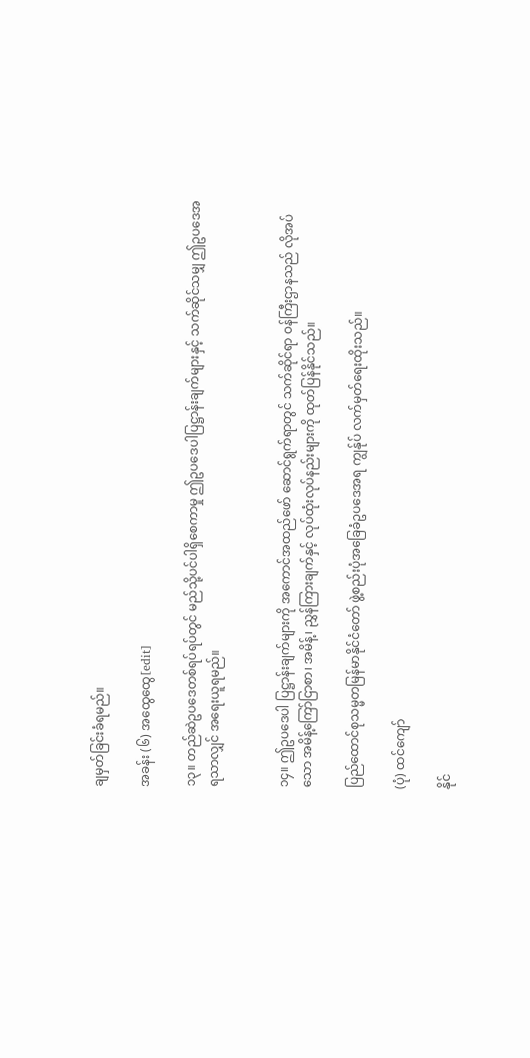ချမှတ်ခြင်းခံရမည်။

အခန်း (၆) အထွေထွေ[edit]

၁၃။ တည်ဆဲဥပဒေတစ်ရပ်ရပ်တွင် မည်သို့ပင်ပါရှိစေကာမှု ဤဥပဒေပါပြဋ္ဌာန်းချက်များနှင့် သက်ဆိုင်သမျှ ဤဥပဒေအရသာလျှင် အရေးယူရမည်။


၁၄။ ဤဥပဒေပါ ပြဋ္ဌာန်းချက်များကို အကောင်အထည်ဖော် ဆောင်ရွက်ရာတွင် သက်ဆိုင်ရာ ဝန်ကြီးဌာနသည် လိုအပ်သော အမိန့်ကြော်ငြာစာ၊ အမိန့်၊ ညွှန်ကြားချက်နှင့် လုပ်ထုံးလုပ်နည်းများကို ထုတ်ပြန်နိုင်သည်။

ပြည်ထောင်စုသမ္မတမြန်မာနိုင်ငံတော် ဖွဲ့စည်းပုံအခြေခံဥပဒေအရ ကျွန်ုပ် လက်မှတ်ရေးထိုးသည်။

(ပုံ) ထင်ကျော်

နိုင်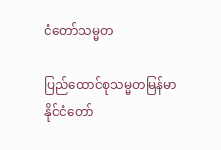ငံတော်သမ္မတ

ပြည်ထောင်စုသမ္မတမြန်မာနိုင်ငံတော်